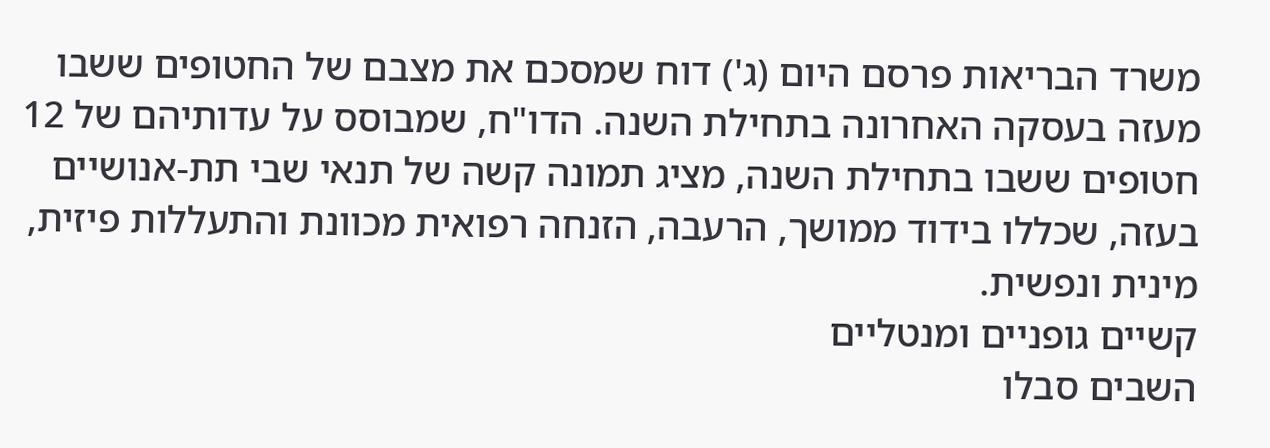משרד הבריאות פרסם היום (ג') דוח שמסכם את מצבם של החטופים ששבו מעזה בעסקה האחרונה בתחילת השנה. הדו"ח, שמבוסס על עדותיהם של 12 חטופים ששבו בתחילת השנה, מציג תמונה קשה של תנאי שבי תת-אנושיים בעזה, שכללו בידוד ממושך, הרעבה, הזנחה רפואית מכוונת והתעללות פיזית, מינית ונפשית.
קשיים גופניים ומנטליים
השבים סבלו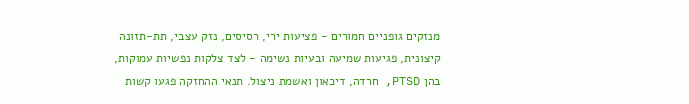מנזקים גופניים חמורים - פציעות ירי, רסיסים, נזק עצבי, תת-תזונה קיצונית, פגיעות שמיעה ובעיות נשימה - לצד צלקות נפשיות עמוקות, בהן PTSD, חרדה, דיכאון ואשמת ניצול. תנאי ההחזקה פגעו קשות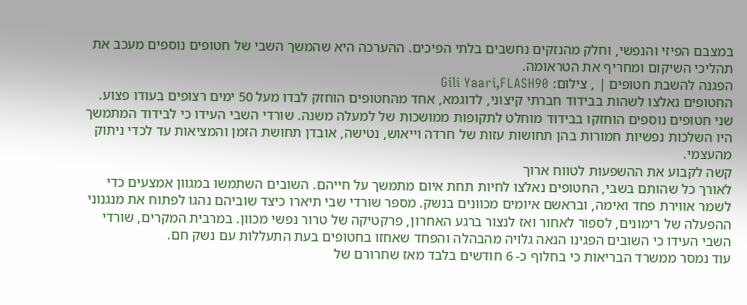במצבם הפיזי והנפשי, וחלק מהנזקים נחשבים בלתי הפיכים. ההערכה היא שהמשך השבי של חטופים נוספים מעכב את תהליכי השיקום ומחריף את הטראומה.
הפגנה להשבת חטופים | , צילום: Gili Yaari,FLASH90
החטופים נאלצו לשהות בבידוד חברתי קיצוני, לדוגמא, אחד מהחטופים הוחזק לבדו מעל 50 ימים רצופים בעודו פצוע. שני חטופים נוספים הוחזקו בבידוד מוחלט לתקופות ממושכות של למעלה משנה. שורדי השבי העידו כי לבידוד המתמשך היו השלכות נפשיות חמורות בהן תחושות עזות של חרדה וייאוש, נטישה, אובדן תחושת הזמן והמציאות עד לכדי ניתוק מהעצמי.
קשה לקבוע את ההשפעות לטווח ארוך
לאורך כל שהותם בשבי, החטופים נאלצו לחיות תחת איום מתמשך על חייהם. השובים השתמשו במגוון אמצעים כדי לשמר אווירת פחד ואימה, ובראשם איומים מכוונים בנשק. מספר שורדי שבי תיארו כיצד שוביהם נהגו לפתוח את מנגנוני ההפעלה של רימונים, לספור לאחור ואז לנצור ברגע האחרון, פרקטיקה של טרור נפשי מכוון. במרבית המקרים, שורדי השבי העידו כי השובים הפגינו הנאה גלויה מהבהלה והפחד שאחזו בחטופים בעת התעללות עם נשק חם.
עוד נמסר ממשרד הבריאות כי בחלוף כ- 6 חודשים בלבד מאז שחרורם של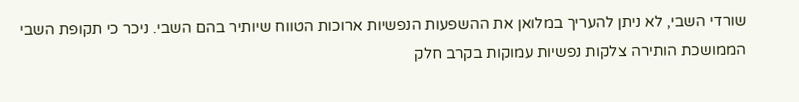שורדי השבי, לא ניתן להעריך במלואן את ההשפעות הנפשיות ארוכות הטווח שיותיר בהם השבי. ניכר כי תקופת השבי הממושכת הותירה צלקות נפשיות עמוקות בקרב חלק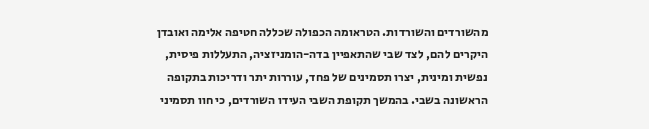מהשורדים והשורדות. הטראומה הכפולה שכללה חטיפה אלימה ואובדן היקרים להם, לצד שבי שהתאפיין בדה-הומניזציה, התעללות פיסית, נפשית ומינית, יצרו תסמינים של פחד, עוררות יתר ודריכות בתקופה הראשונה בשבי. בהמשך תקופת השבי העידו השורדים, כי חוו תסמיני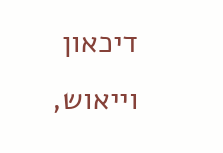דיכאון וייאוש,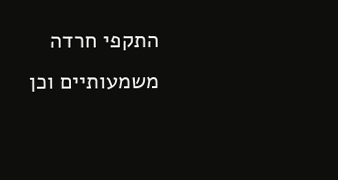התקפי חרדה משמעותיים וכן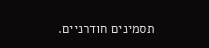תסמינים חודרניים.